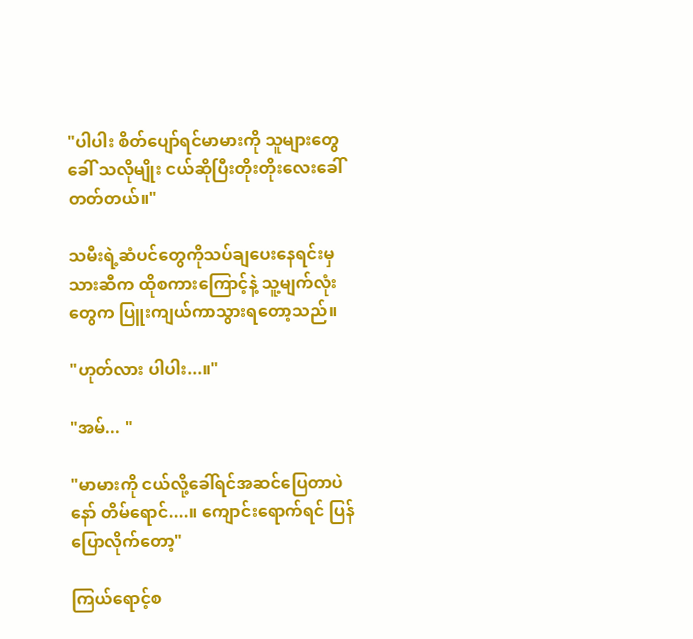"ပါပါး စိတ်ပျော်ရင်မာမားကို သူများတွေခေါ် သလိုမျိုး ငယ်ဆိုပြီးတိုးတိုးလေးခေါ် တတ်တယ်။"

သမီးရဲ့ဆံပင်တွေကိုသပ်ချပေးနေရင်းမှ သားဆီက ထိုစကား‌ကြောင့်နဲ့ သူ့မျက်လုံးတွေက ပြူးကျယ်ကာသွားရတော့သည်။

"ဟုတ်လား ပါပါး...။"

"အမ်... "

"မာမားကို ငယ်လို့ခေါ်ရင်အဆင်ပြေတာပဲ နော် တိမ်ရောင်....။ ကျောင်းရောက်ရင် ပြန်ပြောလိုက်တော့"

ကြယ်ရောင့်စ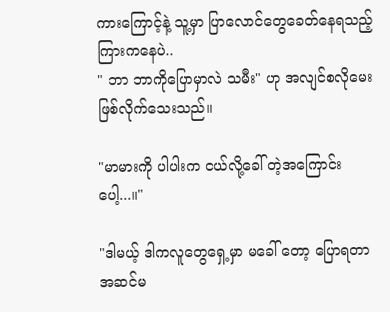ကားကြောင့်နဲ့ သူ့မှာ ပြာလောင်တွေခေတ်နေရသည့်ကြားကနေပဲ..
" ဘာ ဘာကိုပြောမှာလဲ သမီး" ဟု အလျင်စလိုမေးဖြစ်လိုက်သေးသည်။

"မာမားကို ပါပါးက ငယ်လို့ခေါ် တဲ့အကြောင်းပေါ့...။"

"ဒါမယ့် ဒါကလူတွေရှေ့မှာ မခေါ် တော့ ပြောရတာအဆင်မ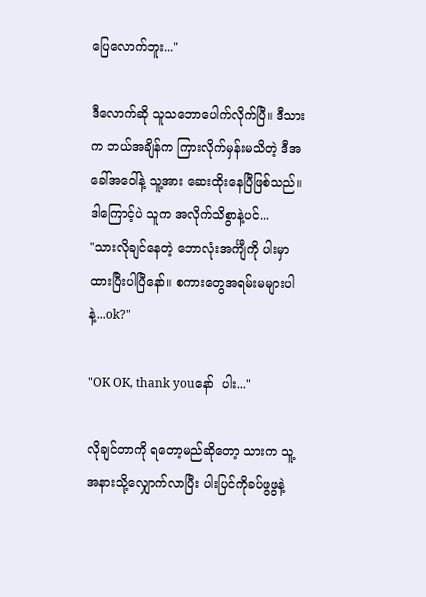ပြေလောက်ဘူး..."

ဒီလောက်ဆို သူသဘောပေါက်လိုက်ပြီ။ ဒီသားက ဘယ်အချိန်က ကြားလိုက်မှန်းမသိတဲ့ ဒီအခေါ်အဝေါ်နဲ့ သူ့အား ‌ဆေးထိုးနေပြီဖြစ်သည်။ ဒါကြောင့်ပဲ သူက အလိုက်သိစွာနဲ့ပင်...
"သားလိုချင်နေတဲ့ ဘောလုံးအင်္ကျီကို ပါးမှာထားပြီးပါပြီနော်။ စကားတွေအရမ်းမများပါနဲ့...ok?"

"OK OK, thank youနော်  ပါး..."

လိုချင်တာကို ရတော့မည်ဆိုတော့ သားက သူ့
အနားသို့လျှောက်လာပြီး ပါးပြင်ကိုခပ်ဖွဖွနဲ့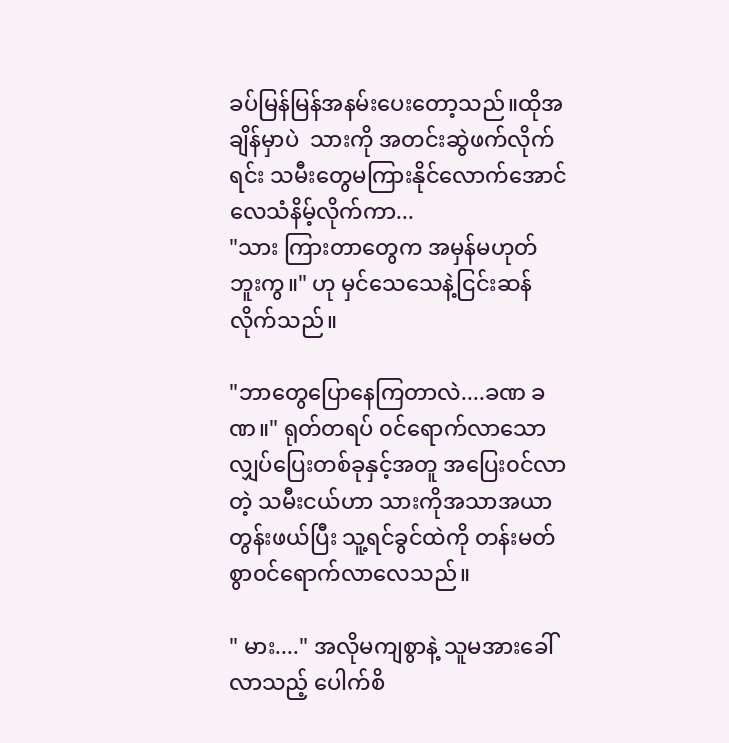ခပ်မြန်မြန်အနမ်းပေးတော့သည်။ထိုအချိန်မှာပဲ  သားကို အတင်းဆွဲဖက်လိုက်ရင်း သမီးတွေမကြားနိုင်လောက်အောင် လေသံနိမ့်လိုက်ကာ...
"သား ကြားတာတွေက အမှန်မဟုတ်ဘူးကွ။" ဟု မှင်သေသေနဲ့ငြင်းဆန်လိုက်သည်။

"ဘာတွေပြောနေကြတာလဲ....ခဏ ခဏ။" ရုတ်တရပ် ၀င်‌‌ရောက်လာသော လျှပ်ပြေးတစ်ခုနှင့်အတူ ‌အပြေး၀င်လာတဲ့ သမီးငယ်ဟာ သားကိုအသာအယာတွန်းဖယ်ပြီး သူ့ရင်ခွင်ထဲကို တန်းမတ်စွာ၀င်ရောက်လာလေသည်။

" မား...." အလိုမကျစွာနဲ့ သူမအားခေါ် လာသည့် ပေါက်စိ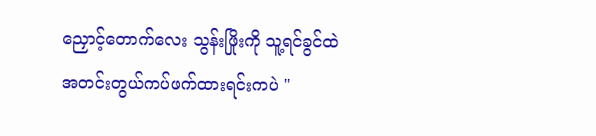ညှောင့်တောက်လေး သွန်းဖြိုးကို သူ့ရင်ခွင်ထဲအတင်းတွယ်ကပ်ဖက်ထားရင်းကပဲ "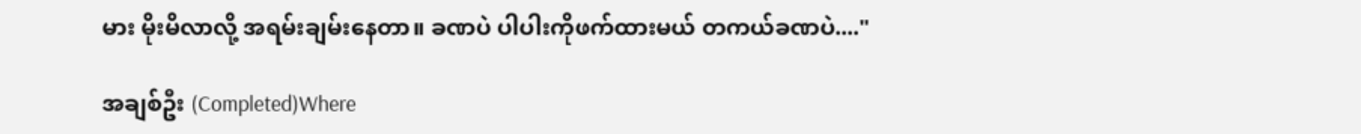မား မိုးမိလာလို့ အရမ်းချမ်းနေတာ။ ခဏပဲ ပါပါးကိုဖက်ထားမယ် တကယ်ခဏပဲ...."

အချစ်ဦး (Completed)Where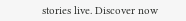stories live. Discover now